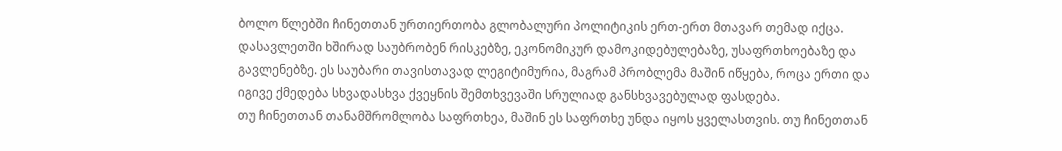ბოლო წლებში ჩინეთთან ურთიერთობა გლობალური პოლიტიკის ერთ-ერთ მთავარ თემად იქცა. დასავლეთში ხშირად საუბრობენ რისკებზე, ეკონომიკურ დამოკიდებულებაზე, უსაფრთხოებაზე და გავლენებზე. ეს საუბარი თავისთავად ლეგიტიმურია, მაგრამ პრობლემა მაშინ იწყება, როცა ერთი და იგივე ქმედება სხვადასხვა ქვეყნის შემთხვევაში სრულიად განსხვავებულად ფასდება.
თუ ჩინეთთან თანამშრომლობა საფრთხეა, მაშინ ეს საფრთხე უნდა იყოს ყველასთვის. თუ ჩინეთთან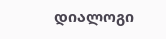დიალოგი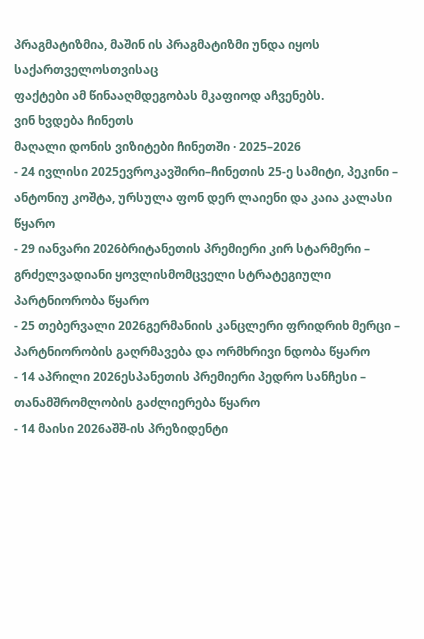პრაგმატიზმია, მაშინ ის პრაგმატიზმი უნდა იყოს საქართველოსთვისაც
ფაქტები ამ წინააღმდეგობას მკაფიოდ აჩვენებს.
ვინ ხვდება ჩინეთს
მაღალი დონის ვიზიტები ჩინეთში · 2025–2026
- 24 ივლისი 2025ევროკავშირი–ჩინეთის 25-ე სამიტი, პეკინი – ანტონიუ კოშტა, ურსულა ფონ დერ ლაიენი და კაია კალასი წყარო
- 29 იანვარი 2026ბრიტანეთის პრემიერი კირ სტარმერი – გრძელვადიანი ყოვლისმომცველი სტრატეგიული პარტნიორობა წყარო
- 25 თებერვალი 2026გერმანიის კანცლერი ფრიდრიხ მერცი – პარტნიორობის გაღრმავება და ორმხრივი ნდობა წყარო
- 14 აპრილი 2026ესპანეთის პრემიერი პედრო სანჩესი – თანამშრომლობის გაძლიერება წყარო
- 14 მაისი 2026აშშ-ის პრეზიდენტი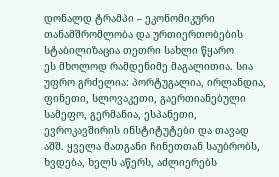დონალდ ტრამპი – ეკონომიკური თანამშრომლობა და ურთიერთობების სტაბილიზაცია თეთრი სახლი წყარო
ეს მხოლოდ რამდენიმე მაგალითია. სია უფრო გრძელია: პორტუგალია, ირლანდია, ფინეთი, სლოვაკეთი, გაერთიანებული სამეფო, გერმანია, ესპანეთი, ევროკავშირის ინსტიტუტები და თავად აშშ. ყველა მათგანი ჩინეთთან საუბრობს, ხვდება, ხელს აწერს, აძლიერებს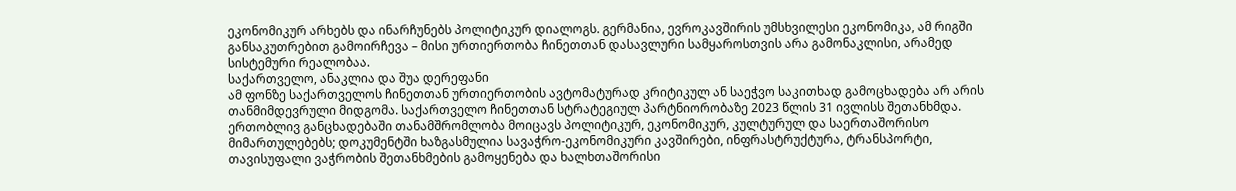ეკონომიკურ არხებს და ინარჩუნებს პოლიტიკურ დიალოგს. გერმანია, ევროკავშირის უმსხვილესი ეკონომიკა, ამ რიგში განსაკუთრებით გამოირჩევა – მისი ურთიერთობა ჩინეთთან დასავლური სამყაროსთვის არა გამონაკლისი, არამედ სისტემური რეალობაა.
საქართველო, ანაკლია და შუა დერეფანი
ამ ფონზე საქართველოს ჩინეთთან ურთიერთობის ავტომატურად კრიტიკულ ან საეჭვო საკითხად გამოცხადება არ არის თანმიმდევრული მიდგომა. საქართველო ჩინეთთან სტრატეგიულ პარტნიორობაზე 2023 წლის 31 ივლისს შეთანხმდა. ერთობლივ განცხადებაში თანამშრომლობა მოიცავს პოლიტიკურ, ეკონომიკურ, კულტურულ და საერთაშორისო მიმართულებებს; დოკუმენტში ხაზგასმულია სავაჭრო-ეკონომიკური კავშირები, ინფრასტრუქტურა, ტრანსპორტი, თავისუფალი ვაჭრობის შეთანხმების გამოყენება და ხალხთაშორისი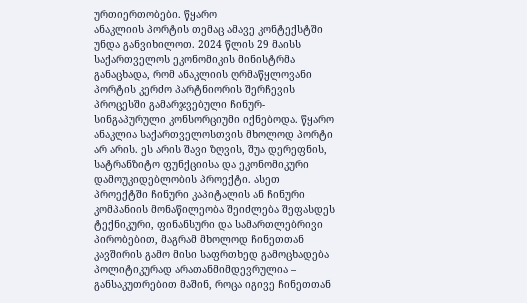ურთიერთობები. წყარო
ანაკლიის პორტის თემაც ამავე კონტექსტში უნდა განვიხილოთ. 2024 წლის 29 მაისს საქართველოს ეკონომიკის მინისტრმა განაცხადა, რომ ანაკლიის ღრმაწყლოვანი პორტის კერძო პარტნიორის შერჩევის პროცესში გამარჯვებული ჩინურ-სინგაპურული კონსორციუმი იქნებოდა. წყარო
ანაკლია საქართველოსთვის მხოლოდ პორტი არ არის. ეს არის შავი ზღვის, შუა დერეფნის, სატრანზიტო ფუნქციისა და ეკონომიკური დამოუკიდებლობის პროექტი. ასეთ პროექტში ჩინური კაპიტალის ან ჩინური კომპანიის მონაწილეობა შეიძლება შეფასდეს ტექნიკური, ფინანსური და სამართლებრივი პირობებით, მაგრამ მხოლოდ ჩინეთთან კავშირის გამო მისი საფრთხედ გამოცხადება პოლიტიკურად არათანმიმდევრულია – განსაკუთრებით მაშინ, როცა იგივე ჩინეთთან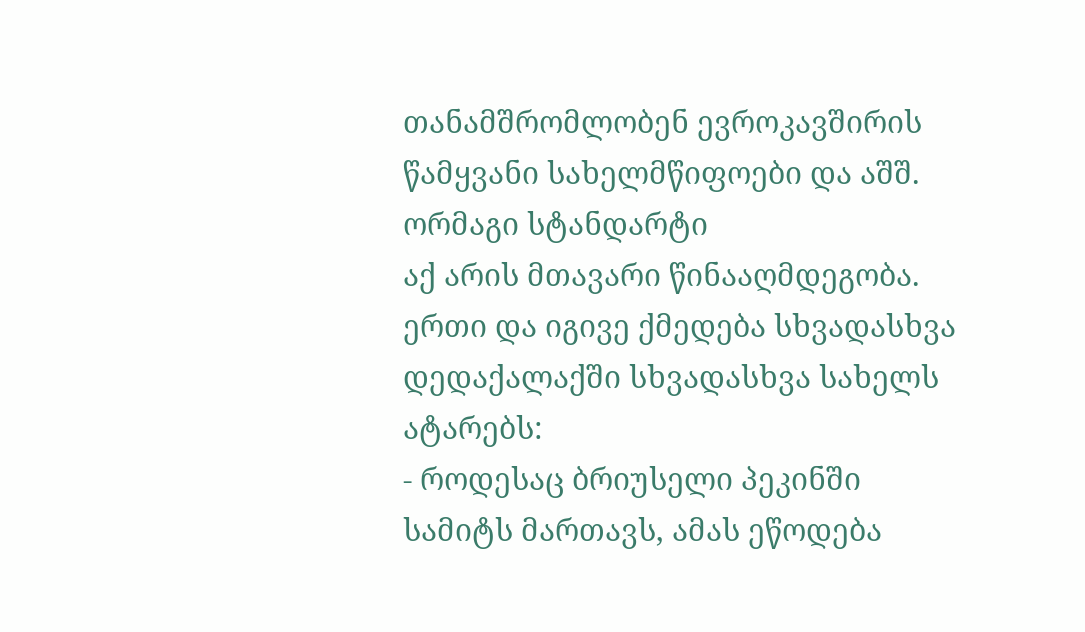თანამშრომლობენ ევროკავშირის წამყვანი სახელმწიფოები და აშშ.
ორმაგი სტანდარტი
აქ არის მთავარი წინააღმდეგობა. ერთი და იგივე ქმედება სხვადასხვა დედაქალაქში სხვადასხვა სახელს ატარებს:
- როდესაც ბრიუსელი პეკინში სამიტს მართავს, ამას ეწოდება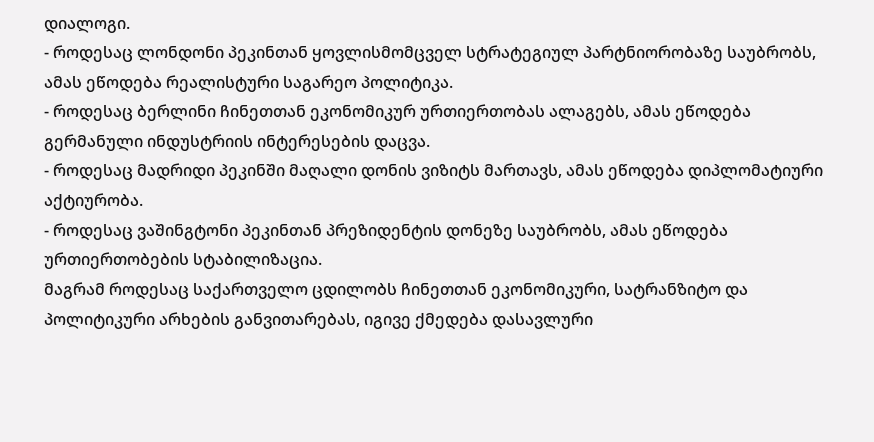დიალოგი.
- როდესაც ლონდონი პეკინთან ყოვლისმომცველ სტრატეგიულ პარტნიორობაზე საუბრობს, ამას ეწოდება რეალისტური საგარეო პოლიტიკა.
- როდესაც ბერლინი ჩინეთთან ეკონომიკურ ურთიერთობას ალაგებს, ამას ეწოდება გერმანული ინდუსტრიის ინტერესების დაცვა.
- როდესაც მადრიდი პეკინში მაღალი დონის ვიზიტს მართავს, ამას ეწოდება დიპლომატიური აქტიურობა.
- როდესაც ვაშინგტონი პეკინთან პრეზიდენტის დონეზე საუბრობს, ამას ეწოდება ურთიერთობების სტაბილიზაცია.
მაგრამ როდესაც საქართველო ცდილობს ჩინეთთან ეკონომიკური, სატრანზიტო და პოლიტიკური არხების განვითარებას, იგივე ქმედება დასავლური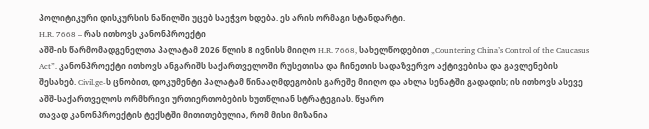პოლიტიკური დისკურსის ნაწილში უცებ საეჭვო ხდება. ეს არის ორმაგი სტანდარტი.
H.R. 7668 – რას ითხოვს კანონპროექტი
აშშ-ის წარმომადგენელთა პალატამ 2026 წლის 8 ივნისს მიიღო H.R. 7668, სახელწოდებით „Countering China’s Control of the Caucasus Act”. კანონპროექტი ითხოვს ანგარიშს საქართველოში რუსეთისა და ჩინეთის სადაზვერვო აქტივებისა და გავლენების შესახებ. Civil.ge-ს ცნობით, დოკუმენტი პალატამ წინააღმდეგობის გარეშე მიიღო და ახლა სენატში გადადის; ის ითხოვს ასევე აშშ-საქართველოს ორმხრივი ურთიერთობების ხუთწლიან სტრატეგიას. წყარო
თავად კანონპროექტის ტექსტში მითითებულია, რომ მისი მიზანია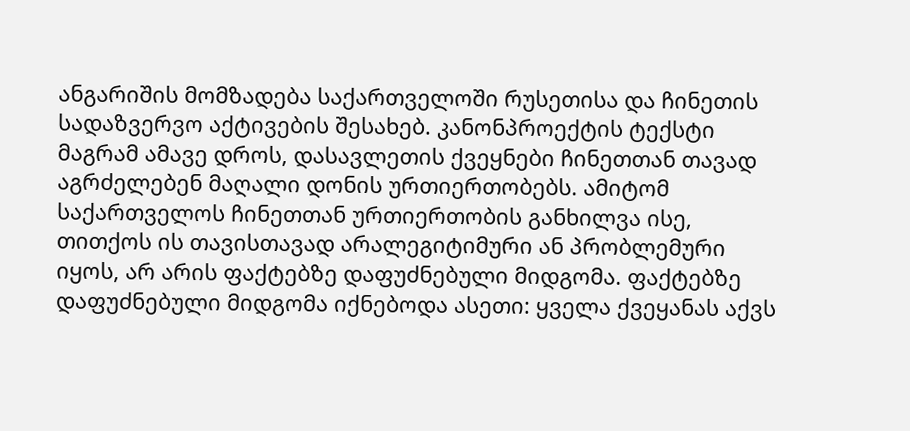ანგარიშის მომზადება საქართველოში რუსეთისა და ჩინეთის სადაზვერვო აქტივების შესახებ. კანონპროექტის ტექსტი
მაგრამ ამავე დროს, დასავლეთის ქვეყნები ჩინეთთან თავად აგრძელებენ მაღალი დონის ურთიერთობებს. ამიტომ საქართველოს ჩინეთთან ურთიერთობის განხილვა ისე, თითქოს ის თავისთავად არალეგიტიმური ან პრობლემური იყოს, არ არის ფაქტებზე დაფუძნებული მიდგომა. ფაქტებზე დაფუძნებული მიდგომა იქნებოდა ასეთი: ყველა ქვეყანას აქვს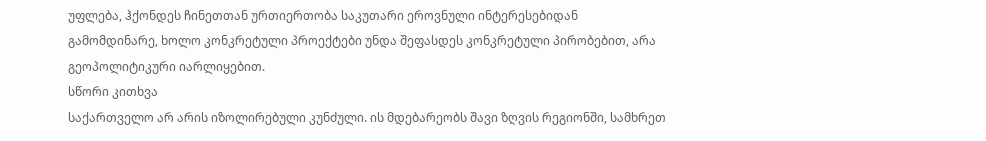უფლება, ჰქონდეს ჩინეთთან ურთიერთობა საკუთარი ეროვნული ინტერესებიდან გამომდინარე, ხოლო კონკრეტული პროექტები უნდა შეფასდეს კონკრეტული პირობებით, არა გეოპოლიტიკური იარლიყებით.
სწორი კითხვა
საქართველო არ არის იზოლირებული კუნძული. ის მდებარეობს შავი ზღვის რეგიონში, სამხრეთ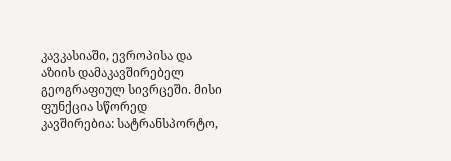კავკასიაში, ევროპისა და აზიის დამაკავშირებელ გეოგრაფიულ სივრცეში. მისი ფუნქცია სწორედ კავშირებია: სატრანსპორტო,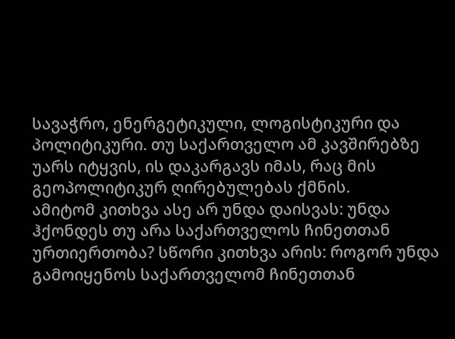სავაჭრო, ენერგეტიკული, ლოგისტიკური და პოლიტიკური. თუ საქართველო ამ კავშირებზე უარს იტყვის, ის დაკარგავს იმას, რაც მის გეოპოლიტიკურ ღირებულებას ქმნის.
ამიტომ კითხვა ასე არ უნდა დაისვას: უნდა ჰქონდეს თუ არა საქართველოს ჩინეთთან ურთიერთობა? სწორი კითხვა არის: როგორ უნდა გამოიყენოს საქართველომ ჩინეთთან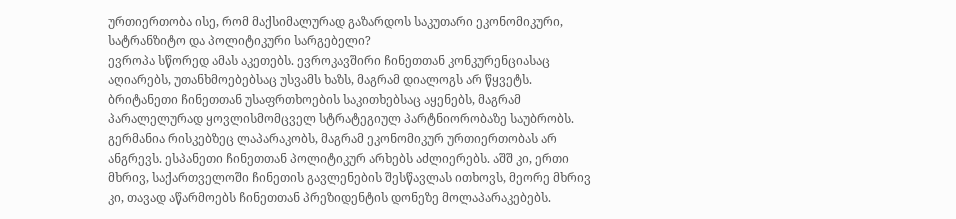ურთიერთობა ისე, რომ მაქსიმალურად გაზარდოს საკუთარი ეკონომიკური, სატრანზიტო და პოლიტიკური სარგებელი?
ევროპა სწორედ ამას აკეთებს. ევროკავშირი ჩინეთთან კონკურენციასაც აღიარებს, უთანხმოებებსაც უსვამს ხაზს, მაგრამ დიალოგს არ წყვეტს. ბრიტანეთი ჩინეთთან უსაფრთხოების საკითხებსაც აყენებს, მაგრამ პარალელურად ყოვლისმომცველ სტრატეგიულ პარტნიორობაზე საუბრობს. გერმანია რისკებზეც ლაპარაკობს, მაგრამ ეკონომიკურ ურთიერთობას არ ანგრევს. ესპანეთი ჩინეთთან პოლიტიკურ არხებს აძლიერებს. აშშ კი, ერთი მხრივ, საქართველოში ჩინეთის გავლენების შესწავლას ითხოვს, მეორე მხრივ კი, თავად აწარმოებს ჩინეთთან პრეზიდენტის დონეზე მოლაპარაკებებს.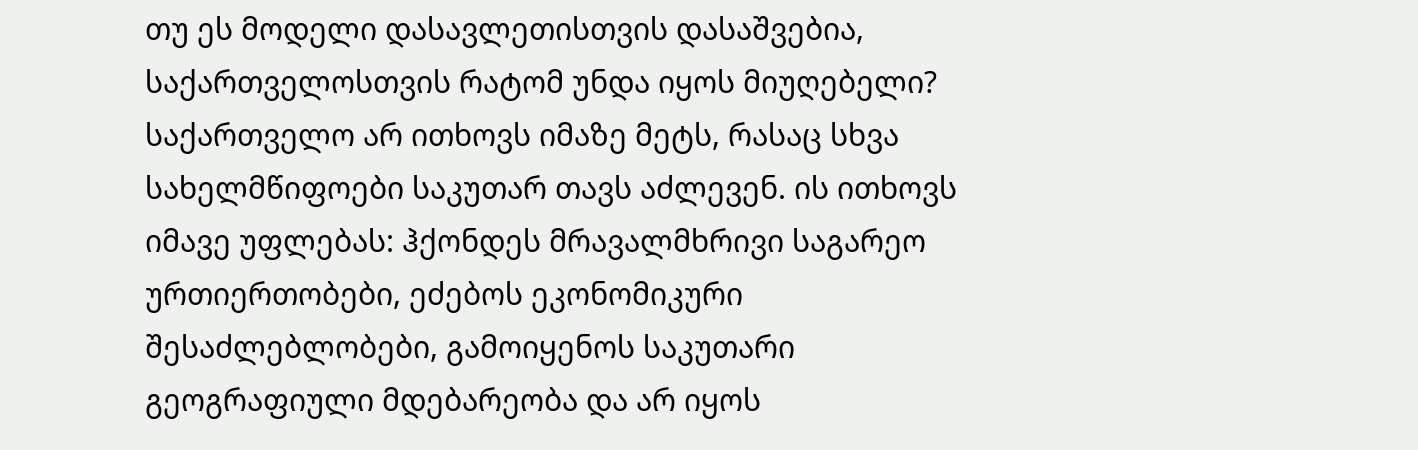თუ ეს მოდელი დასავლეთისთვის დასაშვებია, საქართველოსთვის რატომ უნდა იყოს მიუღებელი? საქართველო არ ითხოვს იმაზე მეტს, რასაც სხვა სახელმწიფოები საკუთარ თავს აძლევენ. ის ითხოვს იმავე უფლებას: ჰქონდეს მრავალმხრივი საგარეო ურთიერთობები, ეძებოს ეკონომიკური შესაძლებლობები, გამოიყენოს საკუთარი გეოგრაფიული მდებარეობა და არ იყოს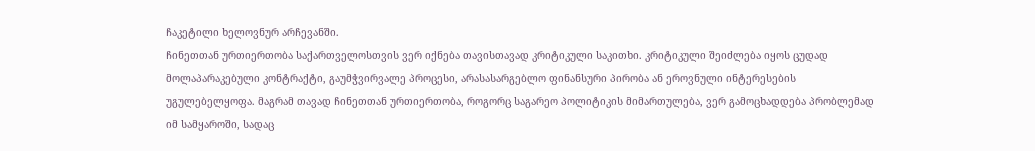ჩაკეტილი ხელოვნურ არჩევანში.
ჩინეთთან ურთიერთობა საქართველოსთვის ვერ იქნება თავისთავად კრიტიკული საკითხი. კრიტიკული შეიძლება იყოს ცუდად მოლაპარაკებული კონტრაქტი, გაუმჭვირვალე პროცესი, არასასარგებლო ფინანსური პირობა ან ეროვნული ინტერესების უგულებელყოფა. მაგრამ თავად ჩინეთთან ურთიერთობა, როგორც საგარეო პოლიტიკის მიმართულება, ვერ გამოცხადდება პრობლემად იმ სამყაროში, სადაც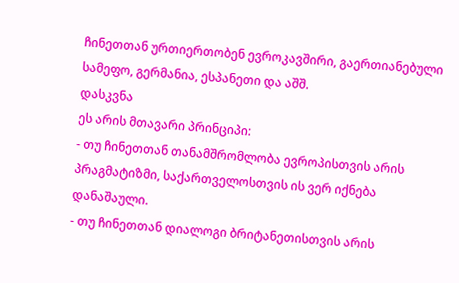ჩინეთთან ურთიერთობენ ევროკავშირი, გაერთიანებული სამეფო, გერმანია, ესპანეთი და აშშ.
დასკვნა
ეს არის მთავარი პრინციპი:
- თუ ჩინეთთან თანამშრომლობა ევროპისთვის არის პრაგმატიზმი, საქართველოსთვის ის ვერ იქნება დანაშაული.
- თუ ჩინეთთან დიალოგი ბრიტანეთისთვის არის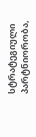სტრატეგიული პარტნიორობა,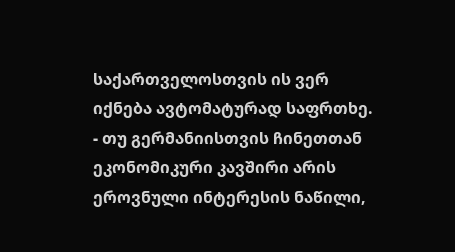საქართველოსთვის ის ვერ იქნება ავტომატურად საფრთხე.
- თუ გერმანიისთვის ჩინეთთან ეკონომიკური კავშირი არის ეროვნული ინტერესის ნაწილი,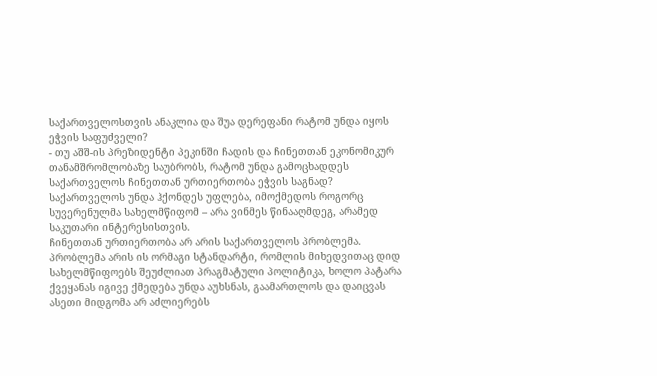საქართველოსთვის ანაკლია და შუა დერეფანი რატომ უნდა იყოს ეჭვის საფუძველი?
- თუ აშშ-ის პრეზიდენტი პეკინში ჩადის და ჩინეთთან ეკონომიკურ თანამშრომლობაზე საუბრობს, რატომ უნდა გამოცხადდეს საქართველოს ჩინეთთან ურთიერთობა ეჭვის საგნად?
საქართველოს უნდა ჰქონდეს უფლება, იმოქმედოს როგორც სუვერენულმა სახელმწიფომ – არა ვინმეს წინააღმდეგ, არამედ საკუთარი ინტერესისთვის.
ჩინეთთან ურთიერთობა არ არის საქართველოს პრობლემა. პრობლემა არის ის ორმაგი სტანდარტი, რომლის მიხედვითაც დიდ სახელმწიფოებს შეუძლიათ პრაგმატული პოლიტიკა, ხოლო პატარა ქვეყანას იგივე ქმედება უნდა აუხსნას, გაამართლოს და დაიცვას
ასეთი მიდგომა არ აძლიერებს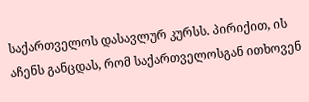საქართველოს დასავლურ კურსს. პირიქით, ის აჩენს განცდას, რომ საქართველოსგან ითხოვენ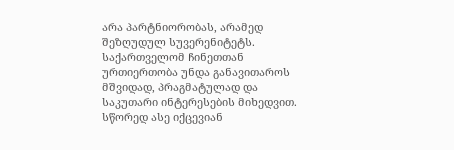არა პარტნიორობას, არამედ შეზღუდულ სუვერენიტეტს.
საქართველომ ჩინეთთან ურთიერთობა უნდა განავითაროს მშვიდად, პრაგმატულად და საკუთარი ინტერესების მიხედვით. სწორედ ასე იქცევიან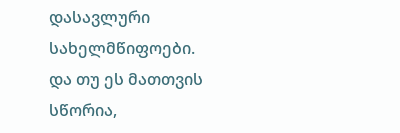დასავლური სახელმწიფოები. და თუ ეს მათთვის სწორია,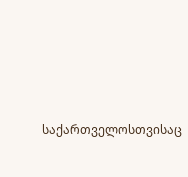საქართველოსთვისაც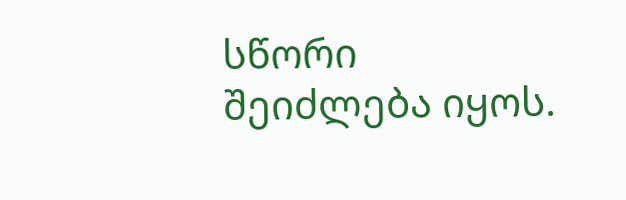სწორი შეიძლება იყოს.